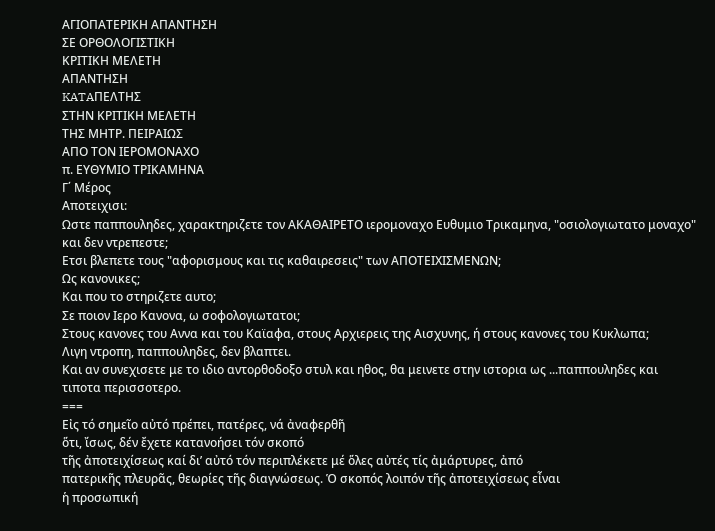ΑΓΙΟΠΑΤΕΡΙΚΗ ΑΠΑΝΤΗΣΗ
ΣΕ ΟΡΘΟΛΟΓΙΣΤΙΚΗ
ΚΡΙΤΙΚΗ ΜΕΛΕΤΗ
ΑΠΑΝΤΗΣΗ
KATAΠΕΛΤΗΣ
ΣΤΗΝ ΚΡΙΤΙΚΗ ΜΕΛΕΤΗ
ΤΗΣ ΜΗΤΡ. ΠΕΙΡΑΙΩΣ
ΑΠΟ ΤΟΝ ΙΕΡΟΜΟΝΑΧΟ
π. ΕΥΘΥΜΙΟ ΤΡΙΚΑΜΗΝΑ
Γ΄ Μέρος
Αποτειχισι:
Ωστε παππουληδες, χαρακτηριζετε τον ΑΚΑΘΑΙΡΕΤΟ ιερομοναχο Ευθυμιο Τρικαμηνα, "οσιολογιωτατο μοναχο" και δεν ντρεπεστε;
Ετσι βλεπετε τους "αφορισμους και τις καθαιρεσεις" των ΑΠΟΤΕΙΧΙΣΜΕΝΩΝ;
Ως κανονικες;
Και που το στηριζετε αυτο;
Σε ποιον Ιερο Κανονα, ω σοφολογιωτατοι;
Στους κανονες του Αννα και του Καϊαφα, στους Αρχιερεις της Αισχυνης, ή στους κανονες του Κυκλωπα;
Λιγη ντροπη, παππουληδες, δεν βλαπτει.
Και αν συνεχισετε με το ιδιο αντορθοδοξο στυλ και ηθος, θα μεινετε στην ιστορια ως ...παππουληδες και τιποτα περισσοτερο.
===
Εἰς τό σημεῖο αὐτό πρέπει, πατέρες, νά ἀναφερθῆ
ὅτι, ἴσως, δέν ἔχετε κατανοήσει τόν σκοπό
τῆς ἀποτειχίσεως καί δι’ αὐτό τόν περιπλέκετε μέ ὅλες αὐτές τίς ἀμάρτυρες, ἀπό
πατερικῆς πλευρᾶς, θεωρίες τῆς διαγνώσεως. Ὁ σκοπός λοιπόν τῆς ἀποτειχίσεως εἶναι
ἡ προσωπική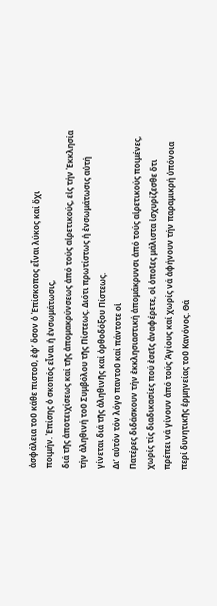ἀσφάλεια τοῦ κάθε πιστοῦ, ἐφ’ ὅσον ὁ Ἐπίσκοπος εἶναι λύκος καί ὄχι
ποιμήν. Ἐπίσης ὁ σκοπός εἶναι ἡ ἐνσωμάτωσις,
διά τῆς ἀποτειχίσεως καί τῆς ἀπομακρύνσεως ἀπό τούς αἱρετικούς, εἰς τήν Ἐκκλησία
τήν ἀληθινή τοῦ Συμβόλου τῆς Πίστεως. Διότι πρωτίστως ἡ ἐνσωμάτωσις αὐτή
γίνεται διά τῆς ἀληθινῆς καί ὀρθοδόξου Πίστεως.
Δι’ αὐτόν τόν λόγο παντοῦ καί πάντοτε οἱ
Πατέρες διδάσκουν τήν ἐκκλησιαστική ἀπομάκρυνσι ἀπό τούς αἱρετικούς ποιμένες,
χωρίς τίς διαδικασίες πού ἐσεῖς ἀναφέρετε, οἱ ὁποῖες μάλιστα ἰσχυρίζεσθε ὅτι
πρέπει νά γίνουν ἀπό τούς Ἁγίους καί χωρίς νά ἀφήνουν τήν παραμικρή ὑπόνοια
περί δυνητικῆς ἑρμηνείας τοῦ Κανόνος. Θά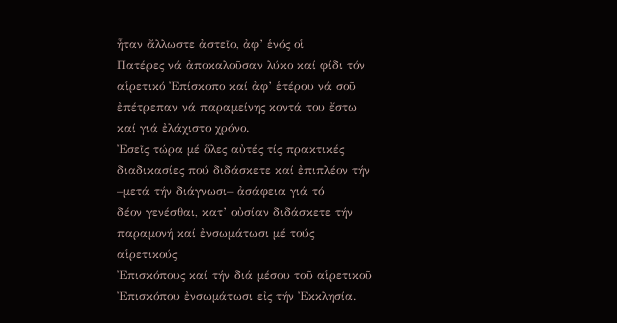ἦταν ἄλλωστε ἀστεῖο, ἀφ’ ἑνός οἱ
Πατέρες νά ἀποκαλοῦσαν λύκο καί φίδι τόν αἱρετικό Ἐπίσκοπο καί ἀφ’ ἑτέρου νά σοῦ
ἐπέτρεπαν νά παραμείνης κοντά του ἔστω καί γιά ἐλάχιστο χρόνο.
Ἐσεῖς τώρα μέ ὅλες αὐτές τίς πρακτικές
διαδικασίες πού διδάσκετε καί ἐπιπλέον τήν –μετά τήν διάγνωσι– ἀσάφεια γιά τό
δέον γενέσθαι, κατ’ οὐσίαν διδάσκετε τήν παραμονή καί ἐνσωμάτωσι μέ τούς αἱρετικούς
Ἐπισκόπους καί τήν διά μέσου τοῦ αἱρετικοῦ Ἐπισκόπου ἐνσωμάτωσι εἰς τήν Ἐκκλησία.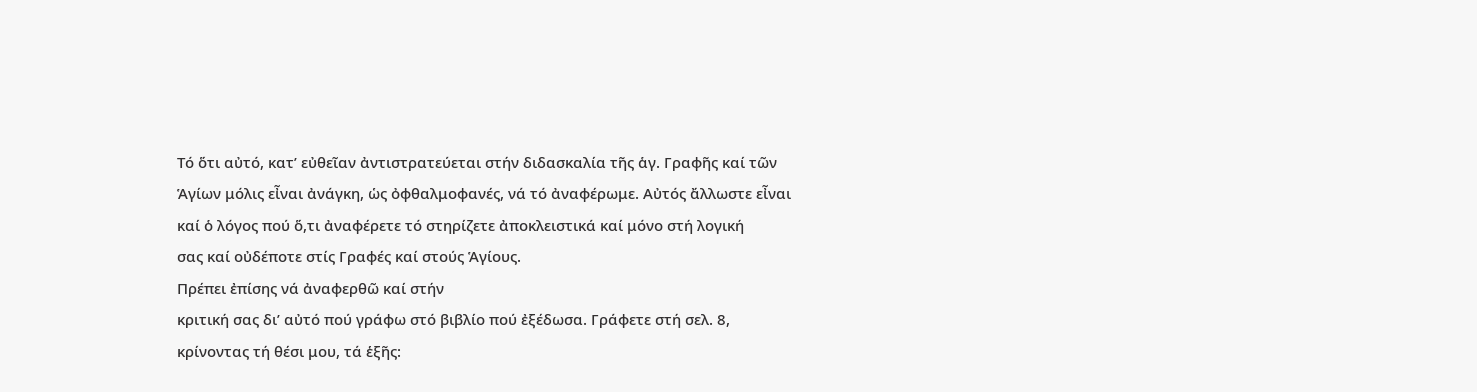Τό ὅτι αὐτό, κατ’ εὐθεῖαν ἀντιστρατεύεται στήν διδασκαλία τῆς ἁγ. Γραφῆς καί τῶν
Ἁγίων μόλις εἶναι ἀνάγκη, ὡς ὀφθαλμοφανές, νά τό ἀναφέρωμε. Αὐτός ἄλλωστε εἶναι
καί ὁ λόγος πού ὅ,τι ἀναφέρετε τό στηρίζετε ἀποκλειστικά καί μόνο στή λογική
σας καί οὐδέποτε στίς Γραφές καί στούς Ἁγίους.
Πρέπει ἐπίσης νά ἀναφερθῶ καί στήν
κριτική σας δι’ αὐτό πού γράφω στό βιβλίο πού ἐξέδωσα. Γράφετε στή σελ. 8,
κρίνοντας τή θέσι μου, τά ἑξῆς: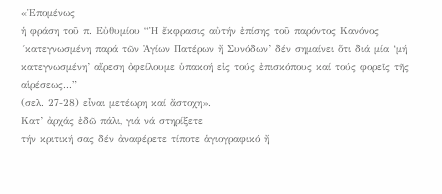«Ἑπομένως
ἡ φράση τοῦ π. Εὐθυμίου “Ἡ ἔκφρασις αὐτήν ἐπίσης τοῦ παρόντος Κανόνος
´κατεγνωσμένη παρά τῶν Ἁγίων Πατέρων ἤ Συνόδων’ δέν σημαίνει ὅτι διά μία ‘μή
κατεγνωσμένη’ αἵρεση ὀφείλουμε ὑπακοή εἰς τούς ἐπισκόπους καί τούς φορεῖς τῆς αἱρέσεως...”
(σελ. 27-28) εἶναι μετέωρη καί ἄστοχη».
Κατ’ ἀρχάς ἐδῶ πάλι, γιά νά στηρίξετε
τήν κριτική σας δέν ἀναφέρετε τίποτε ἁγιογραφικό ἤ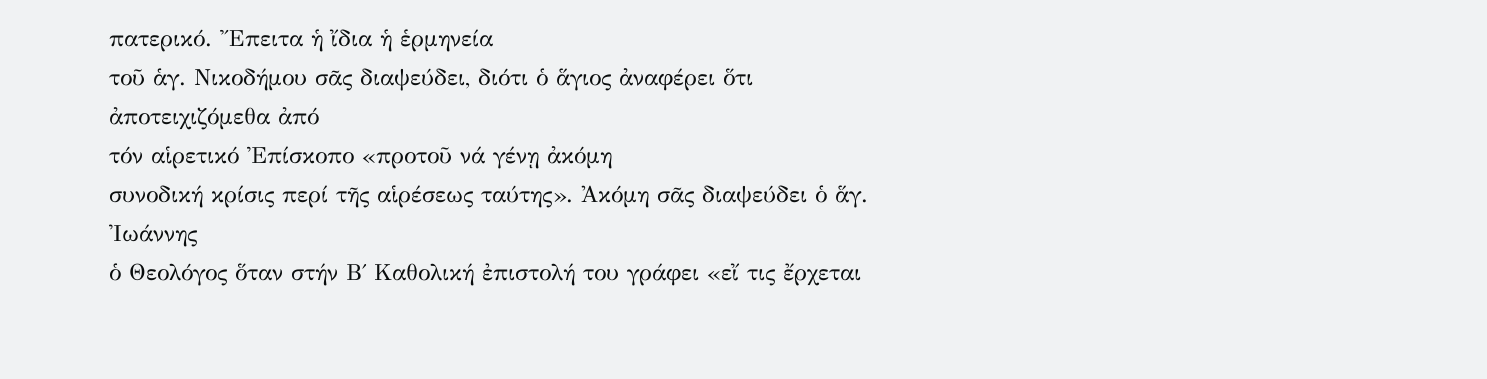πατερικό. Ἔπειτα ἡ ἴδια ἡ ἑρμηνεία
τοῦ ἁγ. Νικοδήμου σᾶς διαψεύδει, διότι ὁ ἅγιος ἀναφέρει ὅτι ἀποτειχιζόμεθα ἀπό
τόν αἱρετικό Ἐπίσκοπο «προτοῦ νά γένῃ ἀκόμη
συνοδική κρίσις περί τῆς αἱρέσεως ταύτης». Ἀκόμη σᾶς διαψεύδει ὁ ἅγ. Ἰωάννης
ὁ Θεολόγος ὅταν στήν Β΄ Καθολική ἐπιστολή του γράφει «εἴ τις ἔρχεται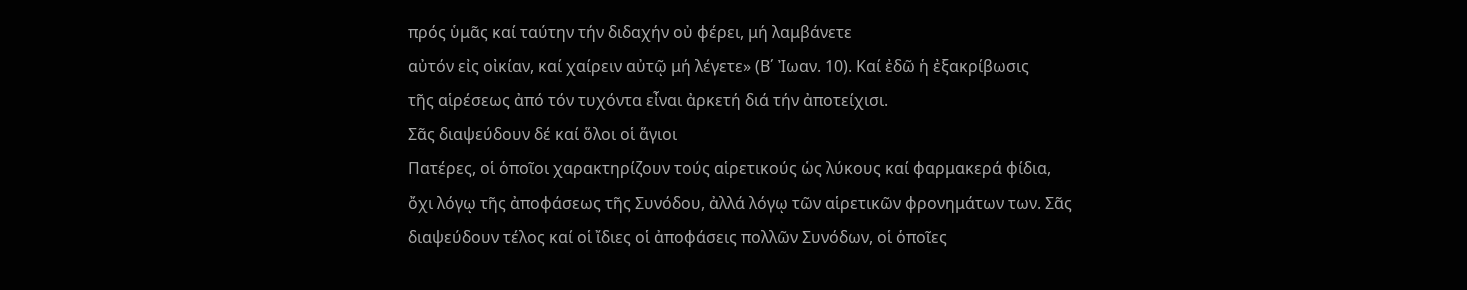πρός ὑμᾶς καί ταύτην τήν διδαχήν οὐ φέρει, μή λαμβάνετε
αὐτόν εἰς οἰκίαν, καί χαίρειν αὐτῷ μή λέγετε» (Β΄ Ἰωαν. 10). Καί ἐδῶ ἡ ἐξακρίβωσις
τῆς αἱρέσεως ἀπό τόν τυχόντα εἶναι ἀρκετή διά τήν ἀποτείχισι.
Σᾶς διαψεύδουν δέ καί ὅλοι οἱ ἅγιοι
Πατέρες, οἱ ὁποῖοι χαρακτηρίζουν τούς αἱρετικούς ὡς λύκους καί φαρμακερά φίδια,
ὄχι λόγῳ τῆς ἀποφάσεως τῆς Συνόδου, ἀλλά λόγῳ τῶν αἱρετικῶν φρονημάτων των. Σᾶς
διαψεύδουν τέλος καί οἱ ἴδιες οἱ ἀποφάσεις πολλῶν Συνόδων, οἱ ὁποῖες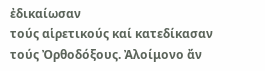ἐδικαίωσαν
τούς αἱρετικούς καί κατεδίκασαν τούς Ὀρθοδόξους. Ἀλοίμονο ἄν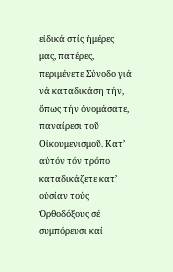εἰδικά στίς ἡμέρες
μας, πατέρες, περιμένετε Σύνοδο γιά νά καταδικάση τήν, ὅπως τήν ὀνομάσατε,
παναίρεσι τοῦ Οἰκουμενισμοῦ. Κατ’ αὐτόν τόν τρόπο καταδικάζετε κατ’ οὐσίαν τούς
Ὀρθοδόξους σέ συμπόρευσι καί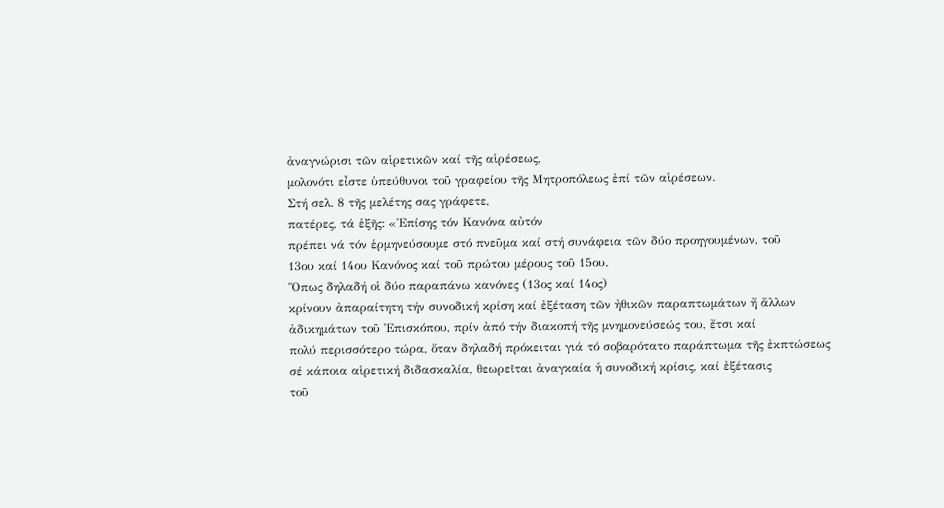ἀναγνώρισι τῶν αἱρετικῶν καί τῆς αἱρέσεως,
μολονότι εἶστε ὑπεύθυνοι τοῦ γραφείου τῆς Μητροπόλεως ἐπί τῶν αἱρέσεων.
Στή σελ. 8 τῆς μελέτης σας γράφετε,
πατέρες, τά ἑξῆς: «Ἐπίσης τόν Κανόνα αὐτόν
πρέπει νά τόν ἑρμηνεύσουμε στό πνεῦμα καί στή συνάφεια τῶν δύο προηγουμένων, τοῦ
13ου καί 14ου Κανόνος καί τοῦ πρώτου μέρους τοῦ 15ου.
Ὅπως δηλαδή οἱ δύο παραπάνω κανόνες (13ος καί 14ος)
κρίνουν ἀπαραίτητη τήν συνοδική κρίση καί ἐξέταση τῶν ἠθικῶν παραπτωμάτων ἤ ἄλλων
ἀδικημάτων τοῦ Ἐπισκόπου, πρίν ἀπό τήν διακοπή τῆς μνημονεύσεώς του, ἔτσι καί
πολύ περισσότερο τώρα, ὅταν δηλαδή πρόκειται γιά τό σοβαρότατο παράπτωμα τῆς ἐκπτώσεως
σέ κάποια αἱρετική διδασκαλία, θεωρεῖται ἀναγκαία ἡ συνοδική κρίσις, καί ἐξέτασις
τοῦ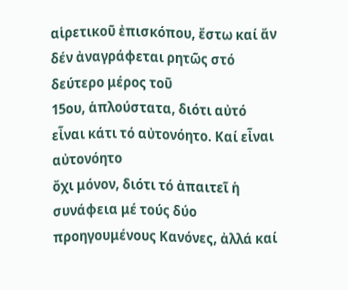αἱρετικοῦ ἐπισκόπου, ἔστω καί ἄν δέν ἀναγράφεται ρητῶς στό δεύτερο μέρος τοῦ
15ου, ἁπλούστατα, διότι αὐτό εἶναι κάτι τό αὐτονόητο. Καί εἶναι αὐτονόητο
ὄχι μόνον, διότι τό ἀπαιτεῖ ἡ συνάφεια μέ τούς δύο προηγουμένους Κανόνες, ἀλλά καί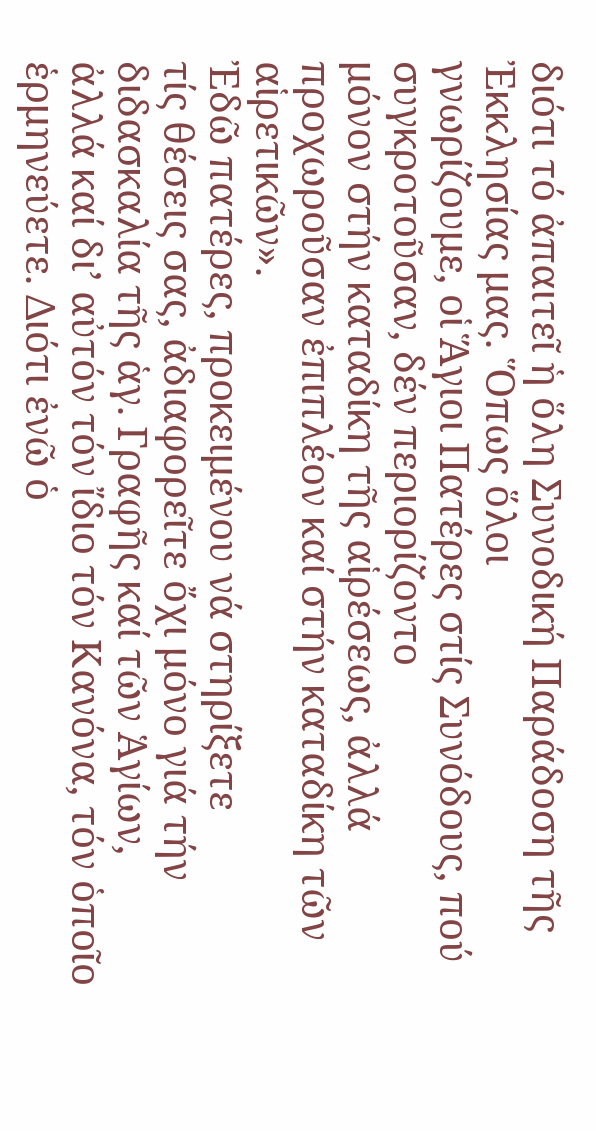διότι τό ἀπαιτεῖ ἡ ὅλη Συνοδική Παράδοση τῆς Ἐκκλησίας μας. Ὅπως ὅλοι
γνωρίζουμε, οἱ Ἅγιοι Πατέρες στίς Συνόδους, πού συγκροτοῦσαν, δέν περιορίζοντο
μόνον στήν καταδίκη τῆς αἱρέσεως, ἀλλά προχωροῦσαν ἐπιπλέον καί στήν καταδίκη τῶν
αἱρετικῶν».
Ἐδῶ πατέρες, προκειμένου νά στηρίξετε
τίς θέσεις σας, ἀδιαφορεῖτε ὄχι μόνο γιά τήν διδασκαλία τῆς ἁγ. Γραφῆς καί τῶν Ἁγίων,
ἀλλά καί δι’ αὐτόν τόν ἴδιο τόν Κανόνα, τόν ὁποῖο ἑρμηνεύετε. Διότι ἐνῶ ὁ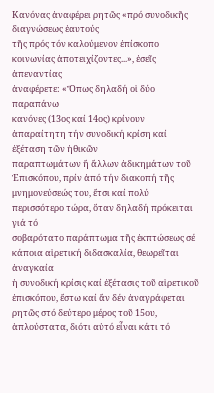Κανόνας ἀναφέρει ρητῶς «πρό συνοδικῆς διαγνώσεως ἑαυτούς
τῆς πρός τόν καλούμενον ἐπίσκοπο κοινωνίας ἀποτειχίζοντες...», ἐσεῖς ἀπεναντίας
ἀναφέρετε: «Ὅπως δηλαδή οἱ δύο παραπάνω
κανόνες (13ος καί 14ος) κρίνουν ἀπαραίτητη τήν συνοδική κρίση καί ἐξέταση τῶν ἠθικῶν
παραπτωμάτων ἤ ἄλλων ἀδικημάτων τοῦ Ἐπισκόπου, πρίν ἀπό τήν διακοπή τῆς
μνημονεύσεώς του, ἔτσι καί πολύ περισσότερο τώρα, ὅταν δηλαδή πρόκειται γιά τό
σοβαρότατο παράπτωμα τῆς ἐκπτώσεως σέ κάποια αἱρετική διδασκαλία, θεωρεῖται ἀναγκαία
ἡ συνοδική κρίσις καί ἐξέτασις τοῦ αἱρετικοῦ ἐπισκόπου, ἔστω καί ἄν δέν ἀναγράφεται
ρητῶς στό δεύτερο μέρος τοῦ 15ου, ἁπλούστατα, διότι αὐτό εἶναι κάτι τό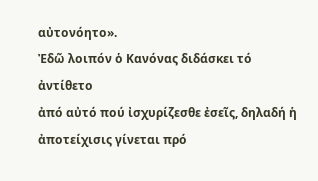αὐτονόητο».
Ἐδῶ λοιπόν ὁ Κανόνας διδάσκει τό ἀντίθετο
ἀπό αὐτό πού ἰσχυρίζεσθε ἐσεῖς, δηλαδή ἡ ἀποτείχισις γίνεται πρό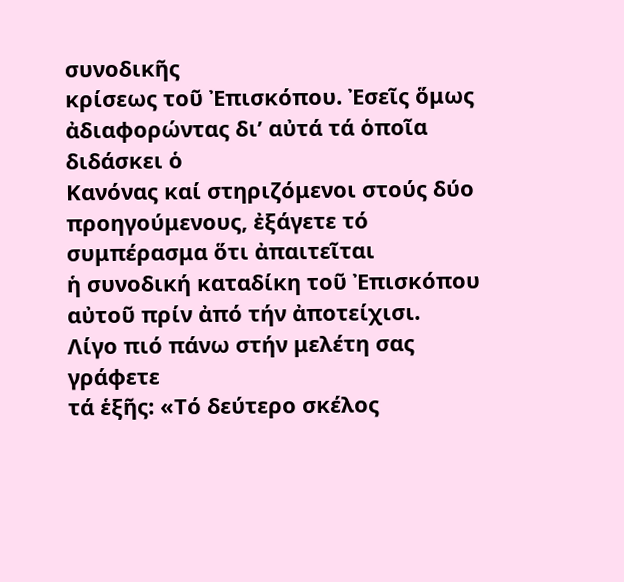συνοδικῆς
κρίσεως τοῦ Ἐπισκόπου. Ἐσεῖς ὅμως ἀδιαφορώντας δι’ αὐτά τά ὁποῖα διδάσκει ὁ
Κανόνας καί στηριζόμενοι στούς δύο προηγούμενους, ἐξάγετε τό συμπέρασμα ὅτι ἀπαιτεῖται
ἡ συνοδική καταδίκη τοῦ Ἐπισκόπου αὐτοῦ πρίν ἀπό τήν ἀποτείχισι.
Λίγο πιό πάνω στήν μελέτη σας γράφετε
τά ἑξῆς: «Τό δεύτερο σκέλος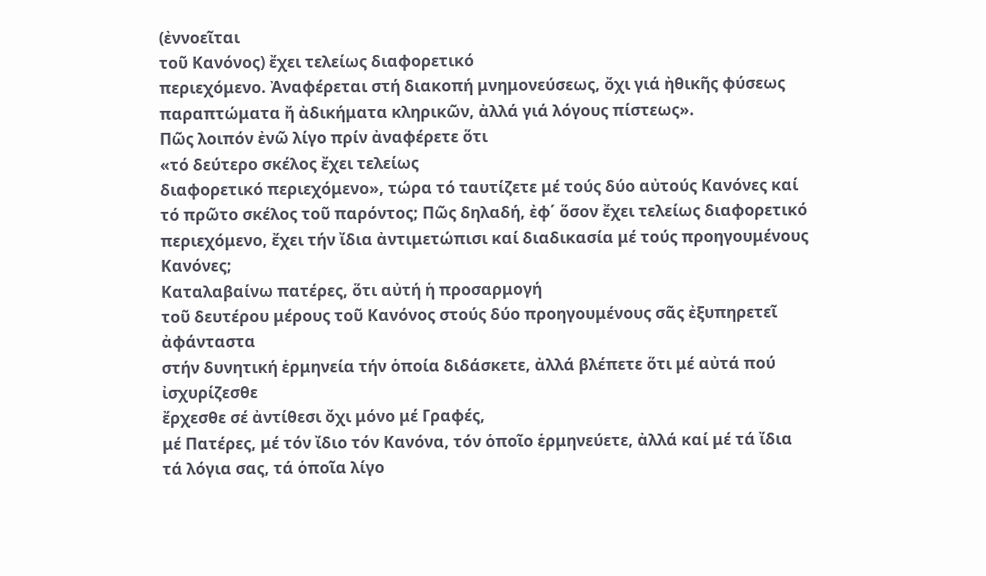(ἐννοεῖται
τοῦ Κανόνος) ἔχει τελείως διαφορετικό
περιεχόμενο. Ἀναφέρεται στή διακοπή μνημονεύσεως, ὄχι γιά ἠθικῆς φύσεως
παραπτώματα ἤ ἀδικήματα κληρικῶν, ἀλλά γιά λόγους πίστεως».
Πῶς λοιπόν ἐνῶ λίγο πρίν ἀναφέρετε ὅτι
«τό δεύτερο σκέλος ἔχει τελείως
διαφορετικό περιεχόμενο», τώρα τό ταυτίζετε μέ τούς δύο αὐτούς Κανόνες καί
τό πρῶτο σκέλος τοῦ παρόντος; Πῶς δηλαδή, ἐφ΄ ὅσον ἔχει τελείως διαφορετικό
περιεχόμενο, ἔχει τήν ἴδια ἀντιμετώπισι καί διαδικασία μέ τούς προηγουμένους
Κανόνες;
Καταλαβαίνω πατέρες, ὅτι αὐτή ἡ προσαρμογή
τοῦ δευτέρου μέρους τοῦ Κανόνος στούς δύο προηγουμένους σᾶς ἐξυπηρετεῖ ἀφάνταστα
στήν δυνητική ἑρμηνεία τήν ὁποία διδάσκετε, ἀλλά βλέπετε ὅτι μέ αὐτά πού ἰσχυρίζεσθε
ἔρχεσθε σέ ἀντίθεσι ὄχι μόνο μέ Γραφές,
μέ Πατέρες, μέ τόν ἴδιο τόν Κανόνα, τόν ὁποῖο ἑρμηνεύετε, ἀλλά καί μέ τά ἴδια
τά λόγια σας, τά ὁποῖα λίγο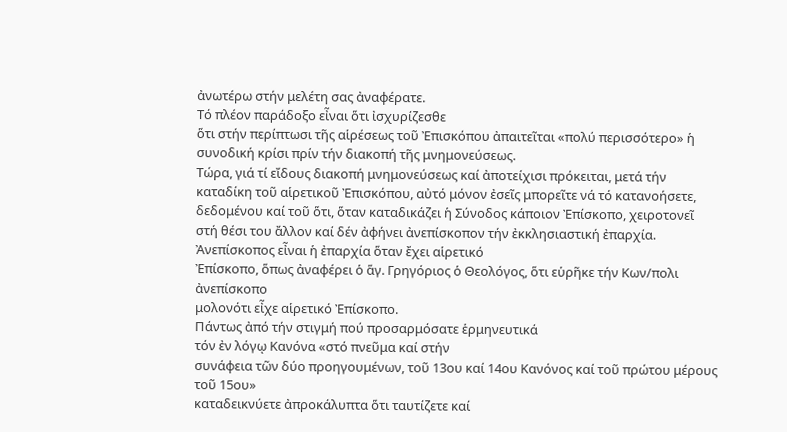ἀνωτέρω στήν μελέτη σας ἀναφέρατε.
Τό πλέον παράδοξο εἶναι ὅτι ἰσχυρίζεσθε
ὅτι στήν περίπτωσι τῆς αἱρέσεως τοῦ Ἐπισκόπου ἀπαιτεῖται «πολύ περισσότερο» ἡ συνοδική κρίσι πρίν τήν διακοπή τῆς μνημονεύσεως.
Τώρα, γιά τί εἴδους διακοπή μνημονεύσεως καί ἀποτείχισι πρόκειται, μετά τήν
καταδίκη τοῦ αἱρετικοῦ Ἐπισκόπου, αὐτό μόνον ἐσεῖς μπορεῖτε νά τό κατανοήσετε,
δεδομένου καί τοῦ ὅτι, ὅταν καταδικάζει ἡ Σύνοδος κάποιον Ἐπίσκοπο, χειροτονεῖ
στή θέσι του ἄλλον καί δέν ἀφήνει ἀνεπίσκοπον τήν ἐκκλησιαστική ἐπαρχία. Ἀνεπίσκοπος εἶναι ἡ ἐπαρχία ὅταν ἔχει αἱρετικό
Ἐπίσκοπο, ὅπως ἀναφέρει ὁ ἅγ. Γρηγόριος ὁ Θεολόγος, ὅτι εὑρῆκε τήν Κων/πολι ἀνεπίσκοπο
μολονότι εἶχε αἱρετικό Ἐπίσκοπο.
Πάντως ἀπό τήν στιγμή πού προσαρμόσατε ἑρμηνευτικά
τόν ἐν λόγῳ Κανόνα «στό πνεῦμα καί στήν
συνάφεια τῶν δύο προηγουμένων, τοῦ 13ου καί 14ου Κανόνος καί τοῦ πρώτου μέρους τοῦ 15ου»
καταδεικνύετε ἀπροκάλυπτα ὅτι ταυτίζετε καί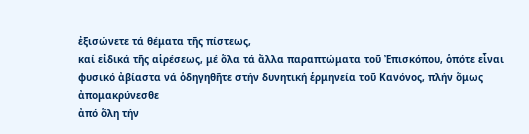ἐξισώνετε τά θέματα τῆς πίστεως,
καί εἰδικά τῆς αἱρέσεως, μέ ὅλα τά ἄλλα παραπτώματα τοῦ Ἐπισκόπου, ὁπότε εἶναι
φυσικό ἀβίαστα νά ὁδηγηθῆτε στήν δυνητική ἑρμηνεία τοῦ Κανόνος, πλήν ὅμως ἀπομακρύνεσθε
ἀπό ὅλη τήν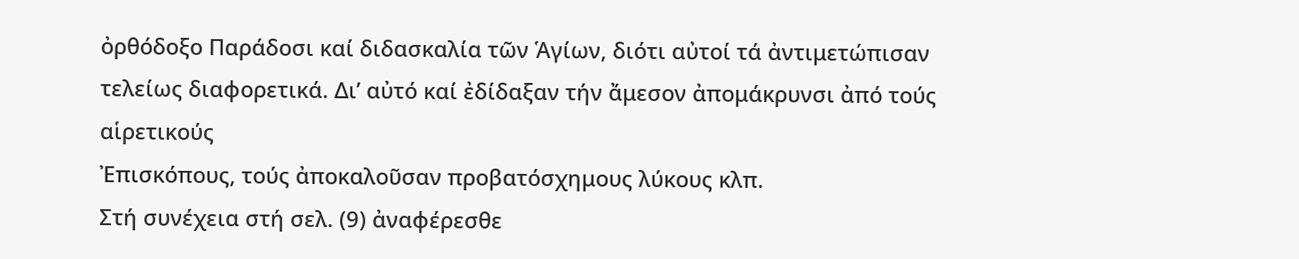ὀρθόδοξο Παράδοσι καί διδασκαλία τῶν Ἁγίων, διότι αὐτοί τά ἀντιμετώπισαν
τελείως διαφορετικά. Δι’ αὐτό καί ἐδίδαξαν τήν ἄμεσον ἀπομάκρυνσι ἀπό τούς αἱρετικούς
Ἐπισκόπους, τούς ἀποκαλοῦσαν προβατόσχημους λύκους κλπ.
Στή συνέχεια στή σελ. (9) ἀναφέρεσθε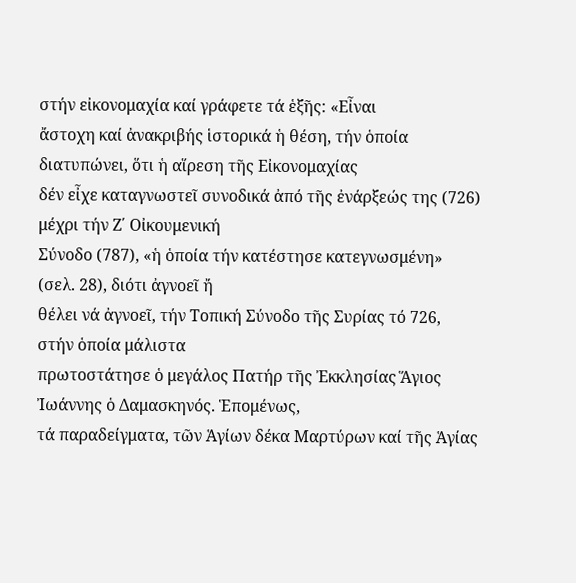στήν εἰκονομαχία καί γράφετε τά ἑξῆς: «Εἶναι
ἄστοχη καί ἀνακριβής ἱστορικά ἡ θέση, τήν ὁποία διατυπώνει, ὅτι ἡ αἵρεση τῆς Εἰκονομαχίας
δέν εἶχε καταγνωστεῖ συνοδικά ἀπό τῆς ἐνάρξεώς της (726) μέχρι τήν Ζ΄ Οἰκουμενική
Σύνοδο (787), «ἡ ὁποία τήν κατέστησε κατεγνωσμένη» (σελ. 28), διότι ἀγνοεῖ ἤ
θέλει νά ἀγνοεῖ, τήν Τοπική Σύνοδο τῆς Συρίας τό 726, στήν ὁποία μάλιστα
πρωτοστάτησε ὁ μεγάλος Πατήρ τῆς Ἐκκλησίας Ἅγιος Ἰωάννης ὁ Δαμασκηνός. Ἑπομένως,
τά παραδείγματα, τῶν Ἁγίων δέκα Μαρτύρων καί τῆς Ἁγίας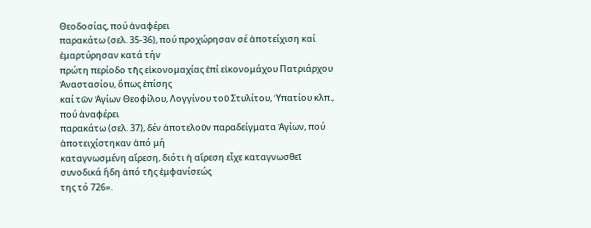Θεοδοσίας, πού ἀναφέρει
παρακάτω (σελ. 35-36), πού προχώρησαν σέ ἀποτείχιση καί ἐμαρτύρησαν κατά τήν
πρώτη περίοδο τῆς εἰκονομαχίας ἐπί εἰκονομάχου Πατριάρχου Ἀναστασίου, ὅπως ἐπίσης
καί τῶν Ἁγίων Θεοφίλου, Λογγίνου τοῦ Στυλίτου, Ὑπατίου κλπ., πού ἀναφέρει
παρακάτω (σελ. 37), δέν ἀποτελοῦν παραδείγματα Ἁγίων, πού ἀποτειχίστηκαν ἀπό μή
καταγνωσμένη αἵρεση, διότι ἡ αἵρεση εἶχε καταγνωσθεῖ συνοδικά ἤδη ἀπό τῆς ἐμφανίσεώς
της τό 726».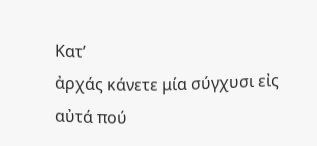Κατ’
ἀρχάς κάνετε μία σύγχυσι εἰς αὐτά πού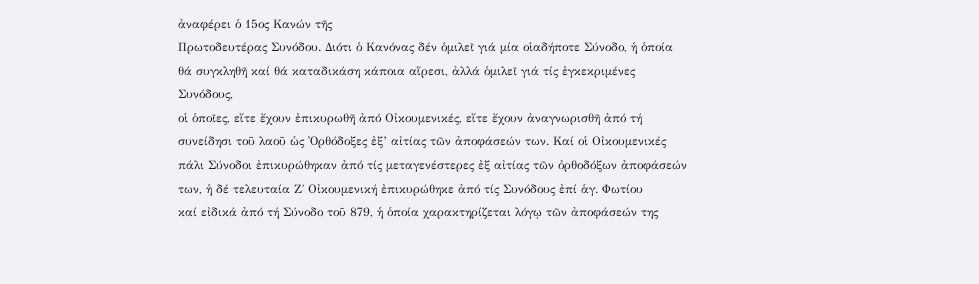ἀναφέρει ὁ 15ος Κανών τῆς
Πρωτοδευτέρας Συνόδου. Διότι ὁ Κανόνας δέν ὁμιλεῖ γιά μία οἱαδήποτε Σύνοδο, ἡ ὁποία
θά συγκληθῆ καί θά καταδικάση κάποια αἵρεσι, ἀλλά ὁμιλεῖ γιά τίς ἐγκεκριμένες
Συνόδους,
οἱ ὁποῖες, εἴτε ἔχουν ἐπικυρωθῆ ἀπό Οἰκουμενικές, εἴτε ἔχουν ἀναγνωρισθῆ ἀπό τή
συνείδησι τοῦ λαοῦ ὡς Ὀρθόδοξες ἐξ’ αἰτίας τῶν ἀποφάσεών των. Καί οἱ Οἰκουμενικές
πάλι Σύνοδοι ἐπικυρώθηκαν ἀπό τίς μεταγενέστερες ἐξ αἰτίας τῶν ὀρθοδόξων ἀποφάσεών
των, ἡ δέ τελευταία Ζ΄ Οἰκουμενική ἐπικυρώθηκε ἀπό τίς Συνόδους ἐπί ἁγ. Φωτίου
καί εἰδικά ἀπό τή Σύνοδο τοῦ 879, ἡ ὁποία χαρακτηρίζεται λόγῳ τῶν ἀποφάσεών της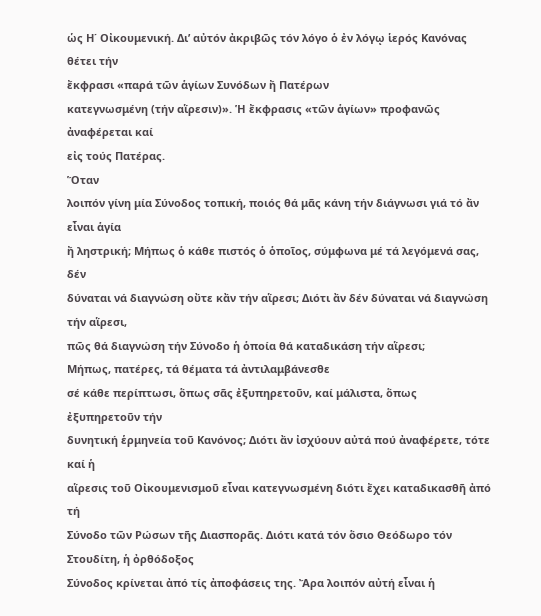ὡς Η΄ Οἰκουμενική. Δι’ αὐτόν ἀκριβῶς τόν λόγο ὁ ἐν λόγῳ ἱερός Κανόνας θέτει τήν
ἔκφρασι «παρά τῶν ἁγίων Συνόδων ἤ Πατέρων
κατεγνωσμένη (τήν αἵρεσιν)». Ἡ ἔκφρασις «τῶν ἁγίων» προφανῶς ἀναφέρεται καί
εἰς τούς Πατέρας.
Ὅταν
λοιπόν γίνη μία Σύνοδος τοπική, ποιός θά μᾶς κάνη τήν διάγνωσι γιά τό ἄν εἶναι ἁγία
ἤ ληστρική; Μήπως ὁ κάθε πιστός ὁ ὁποῖος, σύμφωνα μέ τά λεγόμενά σας, δέν
δύναται νά διαγνώση οὔτε κἄν τήν αἵρεσι; Διότι ἄν δέν δύναται νά διαγνώση τήν αἵρεσι,
πῶς θά διαγνώση τήν Σύνοδο ἡ ὁποία θά καταδικάση τήν αἵρεσι;
Μήπως, πατέρες, τά θέματα τά ἀντιλαμβάνεσθε
σέ κάθε περίπτωσι, ὅπως σᾶς ἐξυπηρετοῦν, καί μάλιστα, ὅπως ἐξυπηρετοῦν τήν
δυνητική ἑρμηνεία τοῦ Κανόνος; Διότι ἄν ἰσχύουν αὐτά πού ἀναφέρετε, τότε καί ἡ
αἵρεσις τοῦ Οἰκουμενισμοῦ εἶναι κατεγνωσμένη διότι ἔχει καταδικασθῆ ἀπό τή
Σύνοδο τῶν Ρώσων τῆς Διασπορᾶς. Διότι κατά τόν ὅσιο Θεόδωρο τόν Στουδίτη, ἡ ὀρθόδοξος
Σύνοδος κρίνεται ἀπό τίς ἀποφάσεις της. Ἄρα λοιπόν αὐτή εἶναι ἡ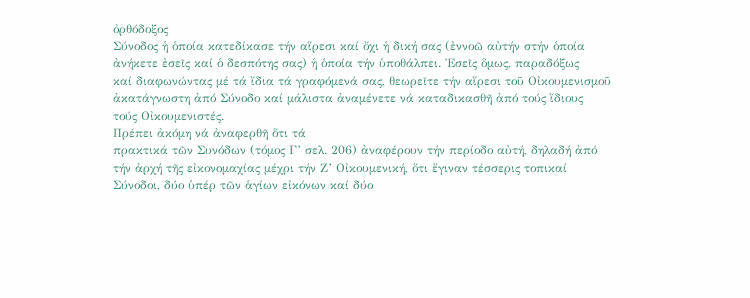ὀρθόδοξος
Σύνοδος ἡ ὁποία κατεδίκασε τήν αἵρεσι καί ὄχι ἡ δική σας (ἐννοῶ αὐτήν στήν ὁποία
ἀνήκετε ἐσεῖς καί ὁ δεσπότης σας) ἡ ὁποία τήν ὑποθάλπει. Ἐσεῖς ὅμως, παραδόξως
καί διαφωνώντας μέ τά ἴδια τά γραφόμενά σας, θεωρεῖτε τήν αἵρεσι τοῦ Οἰκουμενισμοῦ
ἀκατάγνωστη ἀπό Σύνοδο καί μάλιστα ἀναμένετε νά καταδικασθῆ ἀπό τούς ἴδιους
τούς Οἰκουμενιστές.
Πρέπει ἀκόμη νά ἀναφερθῆ ὅτι τά
πρακτικά τῶν Συνόδων (τόμος Γ’ σελ. 206) ἀναφέρουν τήν περίοδο αὐτή, δηλαδή ἀπό
τήν ἀρχή τῆς εἰκονομαχίας μέχρι τήν Ζ’ Οἰκουμενική, ὅτι ἔγιναν τέσσερις τοπικαί
Σύνοδοι, δύο ὑπέρ τῶν ἁγίων εἰκόνων καί δύο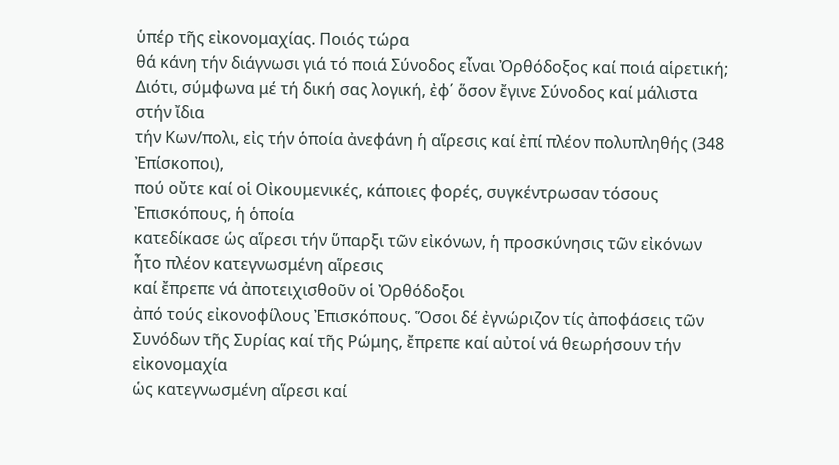ὑπέρ τῆς εἰκονομαχίας. Ποιός τώρα
θά κάνη τήν διάγνωσι γιά τό ποιά Σύνοδος εἶναι Ὀρθόδοξος καί ποιά αἱρετική;
Διότι, σύμφωνα μέ τή δική σας λογική, ἐφ΄ ὅσον ἔγινε Σύνοδος καί μάλιστα στήν ἴδια
τήν Κων/πολι, εἰς τήν ὁποία ἀνεφάνη ἡ αἵρεσις καί ἐπί πλέον πολυπληθής (348 Ἐπίσκοποι),
πού οὔτε καί οἱ Οἰκουμενικές, κάποιες φορές, συγκέντρωσαν τόσους Ἐπισκόπους, ἡ ὁποία
κατεδίκασε ὡς αἵρεσι τήν ὕπαρξι τῶν εἰκόνων, ἡ προσκύνησις τῶν εἰκόνων ἦτο πλέον κατεγνωσμένη αἵρεσις
καί ἔπρεπε νά ἀποτειχισθοῦν οἱ Ὀρθόδοξοι
ἀπό τούς εἰκονοφίλους Ἐπισκόπους. Ὅσοι δέ ἐγνώριζον τίς ἀποφάσεις τῶν
Συνόδων τῆς Συρίας καί τῆς Ρώμης, ἔπρεπε καί αὐτοί νά θεωρήσουν τήν εἰκονομαχία
ὡς κατεγνωσμένη αἵρεσι καί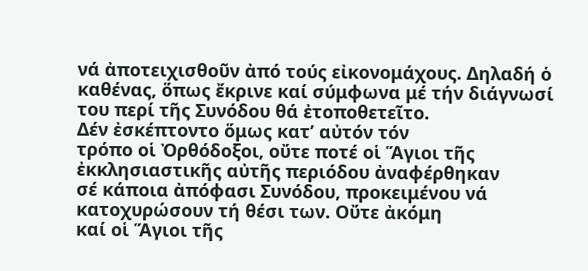νά ἀποτειχισθοῦν ἀπό τούς εἰκονομάχους. Δηλαδή ὁ
καθένας, ὅπως ἔκρινε καί σύμφωνα μέ τήν διάγνωσί του περί τῆς Συνόδου θά ἐτοποθετεῖτο.
Δέν ἐσκέπτοντο ὅμως κατ’ αὐτόν τόν
τρόπο οἱ Ὀρθόδοξοι, οὔτε ποτέ οἱ Ἅγιοι τῆς ἐκκλησιαστικῆς αὐτῆς περιόδου ἀναφέρθηκαν
σέ κάποια ἀπόφασι Συνόδου, προκειμένου νά κατοχυρώσουν τή θέσι των. Οὔτε ἀκόμη
καί οἱ Ἅγιοι τῆς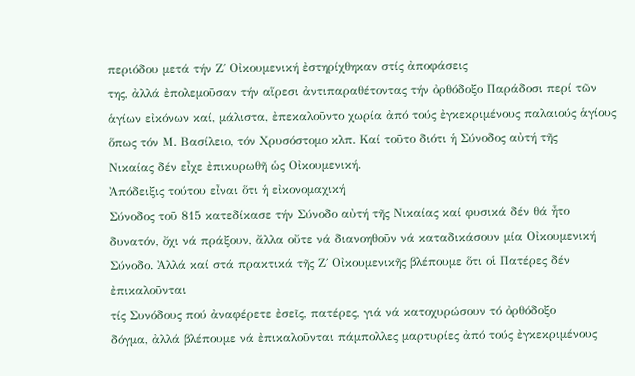περιόδου μετά τήν Ζ΄ Οἰκουμενική ἐστηρίχθηκαν στίς ἀποφάσεις
της, ἀλλά ἐπολεμοῦσαν τήν αἵρεσι ἀντιπαραθέτοντας τήν ὀρθόδοξο Παράδοσι περί τῶν
ἁγίων εἰκόνων καί, μάλιστα, ἐπεκαλοῦντο χωρία ἀπό τούς ἐγκεκριμένους παλαιούς ἁγίους
ὅπως τόν Μ. Βασίλειο, τόν Χρυσόστομο κλπ. Καί τοῦτο διότι ἡ Σύνοδος αὐτή τῆς
Νικαίας δέν εἶχε ἐπικυρωθῆ ὡς Οἰκουμενική.
Ἀπόδειξις τούτου εἶναι ὅτι ἡ εἰκονομαχική
Σύνοδος τοῦ 815 κατεδίκασε τήν Σύνοδο αὐτή τῆς Νικαίας καί φυσικά δέν θά ἦτο
δυνατόν, ὄχι νά πράξουν, ἄλλα οὔτε νά διανοηθοῦν νά καταδικάσουν μία Οἰκουμενική
Σύνοδο. Ἀλλά καί στά πρακτικά τῆς Ζ΄ Οἰκουμενικῆς βλέπουμε ὅτι οἱ Πατέρες δέν ἐπικαλοῦνται
τίς Συνόδους πού ἀναφέρετε ἐσεῖς, πατέρες, γιά νά κατοχυρώσουν τό ὀρθόδοξο
δόγμα, ἀλλά βλέπουμε νά ἐπικαλοῦνται πάμπολλες μαρτυρίες ἀπό τούς ἐγκεκριμένους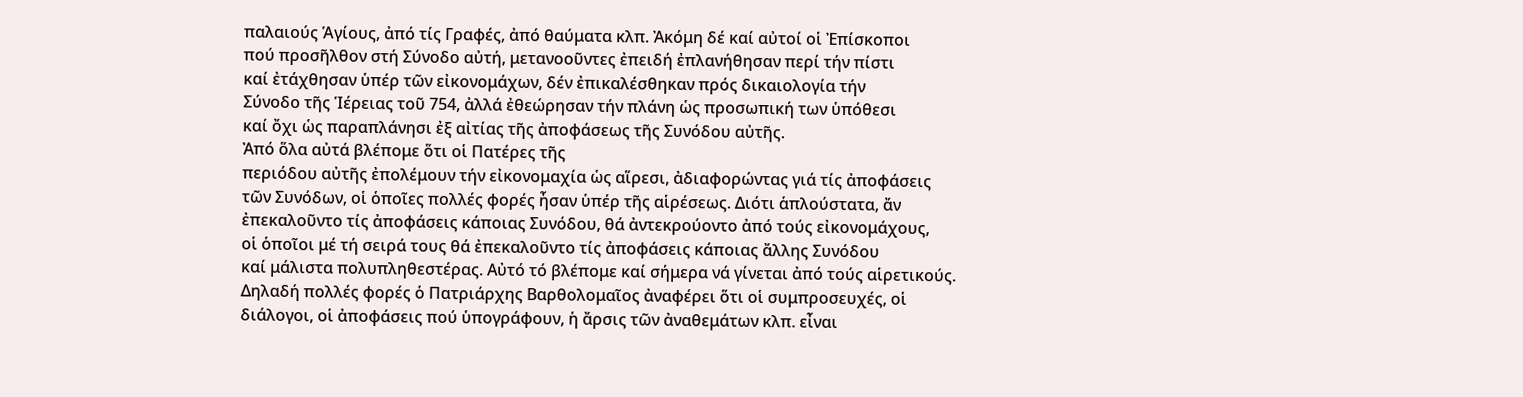παλαιούς Ἁγίους, ἀπό τίς Γραφές, ἀπό θαύματα κλπ. Ἀκόμη δέ καί αὐτοί οἱ Ἐπίσκοποι
πού προσῆλθον στή Σύνοδο αὐτή, μετανοοῦντες ἐπειδή ἐπλανήθησαν περί τήν πίστι
καί ἐτάχθησαν ὑπέρ τῶν εἰκονομάχων, δέν ἐπικαλέσθηκαν πρός δικαιολογία τήν
Σύνοδο τῆς Ἱέρειας τοῦ 754, ἀλλά ἐθεώρησαν τήν πλάνη ὡς προσωπική των ὑπόθεσι
καί ὄχι ὡς παραπλάνησι ἐξ αἰτίας τῆς ἀποφάσεως τῆς Συνόδου αὐτῆς.
Ἀπό ὅλα αὐτά βλέπομε ὅτι οἱ Πατέρες τῆς
περιόδου αὐτῆς ἐπολέμουν τήν εἰκονομαχία ὡς αἵρεσι, ἀδιαφορώντας γιά τίς ἀποφάσεις
τῶν Συνόδων, οἱ ὁποῖες πολλές φορές ἦσαν ὑπέρ τῆς αἱρέσεως. Διότι ἁπλούστατα, ἄν
ἐπεκαλοῦντο τίς ἀποφάσεις κάποιας Συνόδου, θά ἀντεκρούοντο ἀπό τούς εἰκονομάχους,
οἱ ὁποῖοι μέ τή σειρά τους θά ἐπεκαλοῦντο τίς ἀποφάσεις κάποιας ἄλλης Συνόδου
καί μάλιστα πολυπληθεστέρας. Αὐτό τό βλέπομε καί σήμερα νά γίνεται ἀπό τούς αἱρετικούς.
Δηλαδή πολλές φορές ὁ Πατριάρχης Βαρθολομαῖος ἀναφέρει ὅτι οἱ συμπροσευχές, οἱ
διάλογοι, οἱ ἀποφάσεις πού ὑπογράφουν, ἡ ἄρσις τῶν ἀναθεμάτων κλπ. εἶναι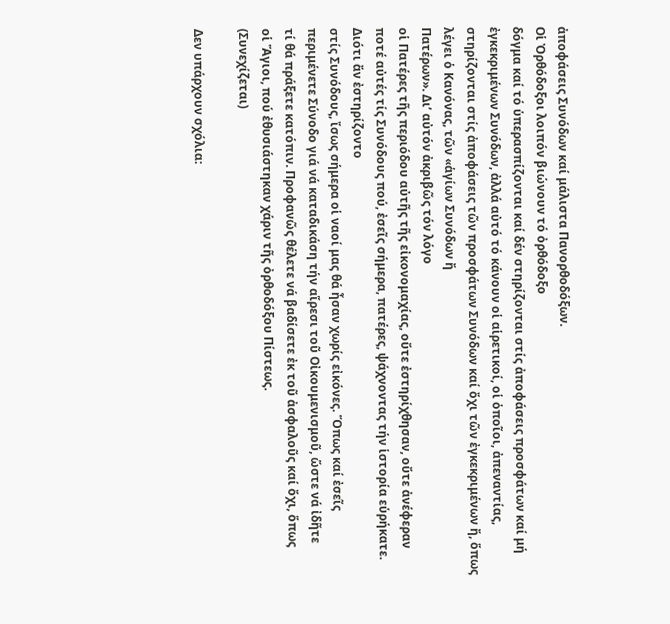ἀποφάσεις Συνόδων καί μάλιστα Πανορθοδόξων.
Οἱ Ὀρθόδοξοι λοιπόν βιώνουν τό ὀρθόδοξο
δόγμα καί τό ὑπερασπίζονται καί δέν στηρίζονται στίς ἀποφάσεις προσφάτων καί μή
ἐγκεκριμένων Συνόδων, ἀλλά αὐτό τό κάνουν οἱ αἱρετικοί, οἱ ὁποῖοι, ἀπεναντίας,
στηρίζονται στίς ἀποφάσεις τῶν προσφάτων Συνόδων καί ὄχι τῶν ἐγκεκριμένων ἤ, ὅπως
λέγει ὁ Κανόνας, τῶν «ἁγίων Συνόδων ἤ
Πατέρων». Δι’ αὐτόν ἀκριβῶς τόν λόγο
οἱ Πατέρες τῆς περιόδου αὐτῆς τῆς εἰκονομαχίας, οὔτε ἐστηρίχθησαν, οὔτε ἀνέφεραν
ποτέ αὐτές τίς Συνόδους πού, ἐσεῖς σήμερα, πατέρες, ψάχνοντας τήν ἱστορία εὑρήκατε. Διότι ἄν ἐστηρίζοντο
στίς Συνόδους, ἴσως σήμερα οἱ ναοί μας θά ἦσαν χωρίς εἰκόνες. Ὅπως καί ἐσεῖς
περιμένετε Σύνοδο γιά νά καταδικάση τήν αἵρεσι τοῦ Οἰκουμενισμοῦ, ὥστε νά ἰδῆτε
τί θά πράξετε κατόπιν. Προφανῶς θέλετε νά βαδίσετε ἐκ τοῦ ἀσφαλοῦς καί ὄχι, ὅπως
οἱ Ἅγιοι, πού ἐθυσιάστηκαν χάριν τῆς ὀρθοδόξου Πίστεως.
(Συνεχίζεται)

Δεν υπάρχουν σχόλια: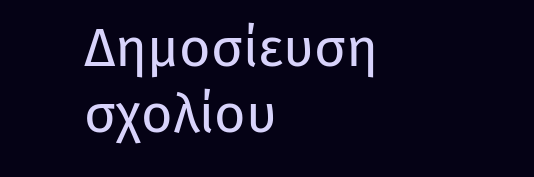Δημοσίευση σχολίου